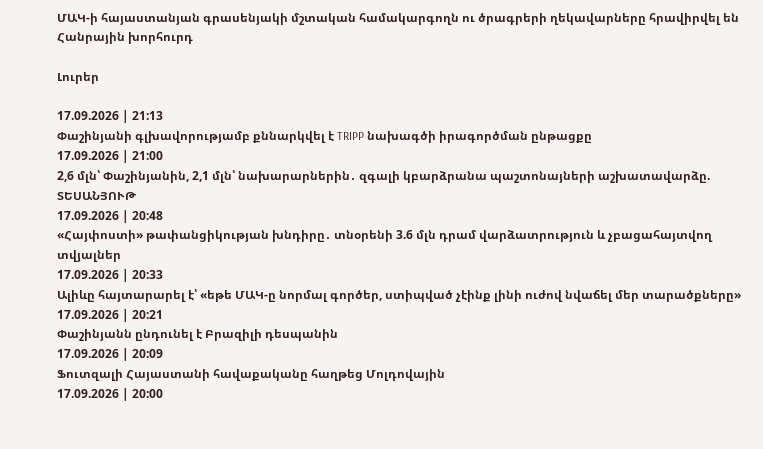ՄԱԿ-ի հայաստանյան գրասենյակի մշտական համակարգողն ու ծրագրերի ղեկավարները հրավիրվել են Հանրային խորհուրդ

Լուրեր

17.09.2026 | 21:13
Փաշինյանի գլխավորությամբ քննարկվել է TRIPP նախագծի իրագործման ընթացքը
17.09.2026 | 21:00
2,6 մլն՝ Փաշինյանին, 2,1 մլն՝ նախարարներին․ զգալի կբարձրանա պաշտոնայների աշխատավարձը. ՏԵՍԱՆՅՈՒԹ
17.09.2026 | 20:48
«Հայփոստի» թափանցիկության խնդիրը․ տնօրենի 3.6 մլն դրամ վարձատրություն և չբացահայտվող տվյալներ
17.09.2026 | 20:33
Ալիևը հայտարարել է՝ «եթե ՄԱԿ-ը նորմալ գործեր, ստիպված չէինք լինի ուժով նվաճել մեր տարածքները»
17.09.2026 | 20:21
Փաշինյանն ընդունել է Բրազիլի դեսպանին
17.09.2026 | 20:09
Ֆուտզալի Հայաստանի հավաքականը հաղթեց Մոլդովային
17.09.2026 | 20:00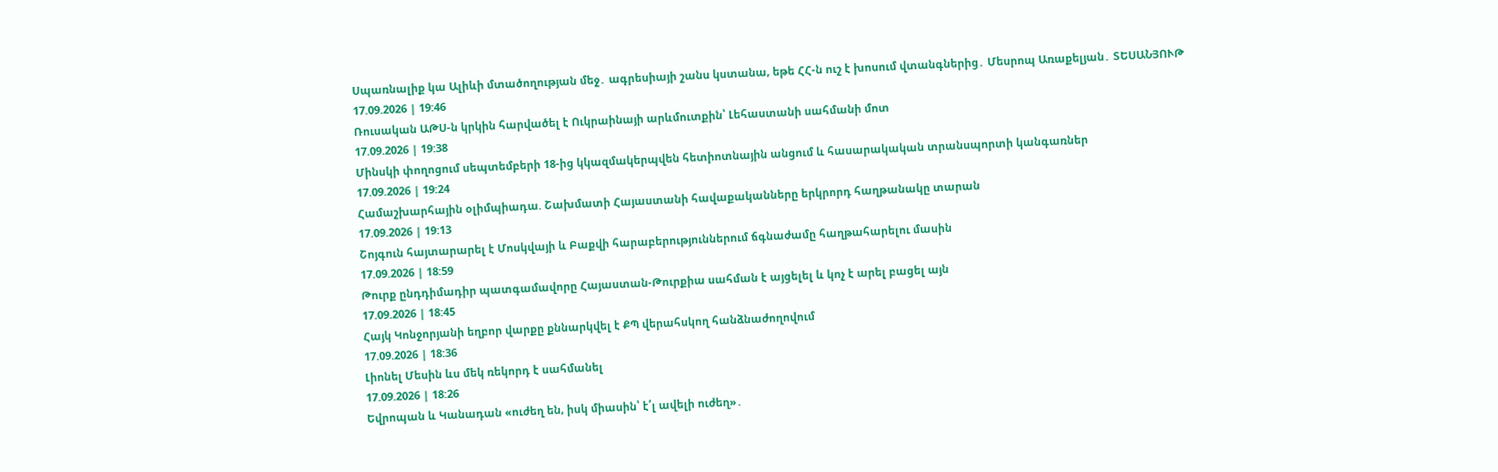Սպառնալիք կա Ալիևի մտածողության մեջ․ ագրեսիայի շանս կստանա, եթե ՀՀ-ն ուշ է խոսում վտանգներից․ Մեսրոպ Առաքելյան․ ՏԵՍԱՆՅՈՒԹ
17.09.2026 | 19:46
Ռուսական ԱԹՍ-ն կրկին հարվածել է Ուկրաինայի արևմուտքին՝ Լեհաստանի սահմանի մոտ
17.09.2026 | 19:38
Մինսկի փողոցում սեպտեմբերի 18-ից կկազմակերպվեն հետիոտնային անցում և հասարակական տրանսպորտի կանգառներ
17.09.2026 | 19:24
Համաշխարհային օլիմպիադա. Շախմատի Հայաստանի հավաքականները երկրորդ հաղթանակը տարան
17.09.2026 | 19:13
Շոյգուն հայտարարել է Մոսկվայի և Բաքվի հարաբերություններում ճգնաժամը հաղթահարելու մասին
17.09.2026 | 18:59
Թուրք ընդդիմադիր պատգամավորը Հայաստան-Թուրքիա սահման է այցելել և կոչ է արել բացել այն
17.09.2026 | 18:45
Հայկ Կոնջորյանի եղբոր վարքը քննարկվել է ՔՊ վերահսկող հանձնաժողովում
17.09.2026 | 18:36
Լիոնել Մեսին ևս մեկ ռեկորդ է սահմանել
17.09.2026 | 18:26
Եվրոպան և Կանադան «ուժեղ են, իսկ միասին՝ է՛լ ավելի ուժեղ»․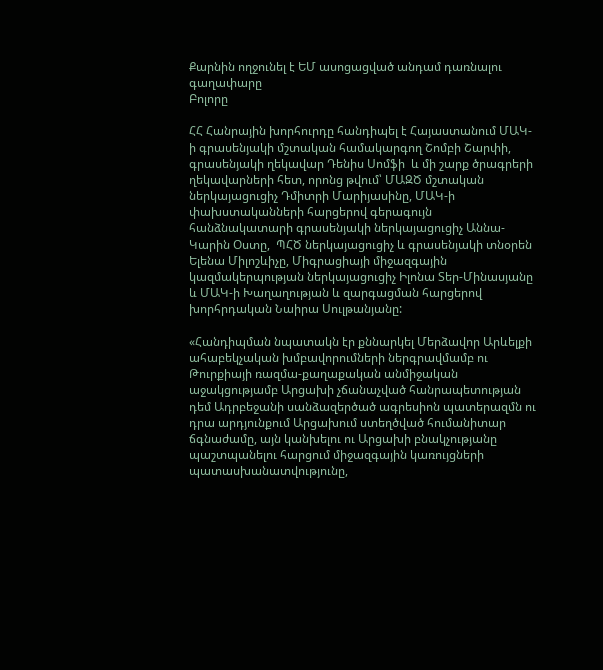Քարնին ողջունել է ԵՄ ասոցացված անդամ դառնալու գաղափարը
Բոլորը

ՀՀ Հանրային խորհուրդը հանդիպել է Հայաստանում ՄԱԿ-ի գրասենյակի մշտական համակարգող Շոմբի Շարփի, գրասենյակի ղեկավար Դենիս Սոմֆի  և մի շարք ծրագրերի ղեկավարների հետ, որոնց թվում՝ ՄԱԶԾ մշտական ներկայացուցիչ Դմիտրի Մարիյասինը, ՄԱԿ-ի փախստականների հարցերով գերագույն հանձնակատարի գրասենյակի ներկայացուցիչ Աննա-Կարին Օստը,  ՊՀԾ ներկայացուցիչ և գրասենյակի տնօրեն Ելենա Միլոշևիչը, Միգրացիայի միջազգային կազմակերպության ներկայացուցիչ Իլոնա Տեր-Մինասյանը և ՄԱԿ-ի Խաղաղության և զարգացման հարցերով խորհրդական Նաիրա Սուլթանյանը:

«Հանդիպման նպատակն էր քննարկել Մերձավոր Արևելքի ահաբեկչական խմբավորումների ներգրավմամբ ու Թուրքիայի ռազմա-քաղաքական անմիջական աջակցությամբ Արցախի չճանաչված հանրապետության դեմ Ադրբեջանի սանձազերծած ագրեսիոն պատերազմն ու դրա արդյունքում Արցախում ստեղծված հումանիտար ճգնաժամը, այն կանխելու ու Արցախի բնակչությանը պաշտպանելու հարցում միջազգային կառույցների պատասխանատվությունը,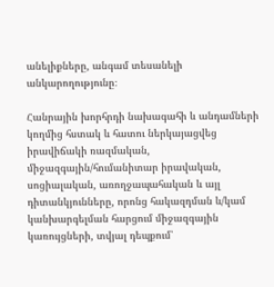անելիքները, անգամ տեսանելի անկարողությունը։

Հանրային խորհրդի նախագահի և անդամների կողմից հստակ և հատու ներկայացվեց իրավիճակի ռազմական, միջազգային/հումանիտար իրավական, սոցիալական, առողջապահական և այլ դիտանկյունները, որոնց հակազդման և/կամ կանխարգելման հարցում միջազգային կառույցների, տվյալ դեպքում՝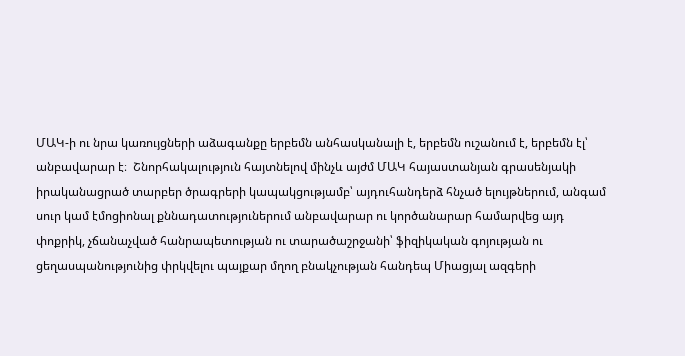ՄԱԿ-ի ու նրա կառույցների աձագանքը երբեմն անհասկանալի է, երբեմն ուշանում է, երբեմն էլ՝ անբավարար է։  Շնորհակալություն հայտնելով մինչև այժմ ՄԱԿ հայաստանյան գրասենյակի իրականացրած տարբեր ծրագրերի կապակցությամբ՝ այդուհանդերձ հնչած ելույթներում, անգամ սուր կամ էմոցիոնալ քննադատություներում անբավարար ու կործանարար համարվեց այդ փոքրիկ, չճանաչված հանրապետության ու տարածաշրջանի՝ ֆիզիկական գոյության ու ցեղասպանությունից փրկվելու պայքար մղող բնակչության հանդեպ Միացյալ ազգերի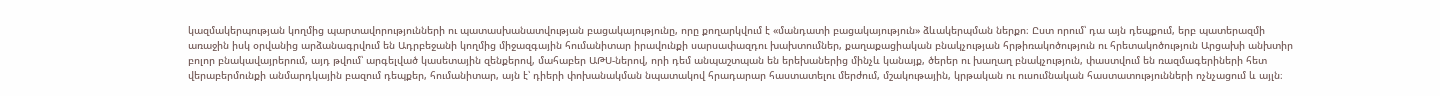կազմակերպության կողմից պարտավորությունների ու պատասխանատվության բացակայությունը, որը քողարկվում է «մանդատի բացակայություն» ձևակերպման ներքո։ Ըստ որում՝ դա այն դեպքում, երբ պատերազմի առաջին իսկ օրվանից արձանագրվում են Ադրբեջանի կողմից միջազգային հումանիտար իրավունքի սարսափազդու խախտումներ, քաղաքացիական բնակչության հրթիռակոծություն ու հրետակոծություն Արցախի անխտիր բոլոր բնակավայրերում, այդ թվում՝ արգելված կասետային զենքերով, մահաբեր ԱԹՍ-ներով, որի դեմ անպաշտպան են երեխաներից մինչև կանայք, ծերեր ու խաղաղ բնակչություն, փաստվում են ռազմագերիների հետ վերաբերմունքի անմարդկային բազում դեպքեր, հումանիտար, այն է՝ դիերի փոխանակման նպատակով հրադարար հաստատելու մերժում, մշակութային, կրթական ու ուսումնական հաստատությունների ոչնչացում և այլն։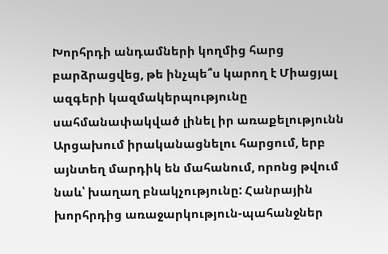Խորհրդի անդամների կողմից հարց բարձրացվեց, թե ինչպե՞ս կարող է Միացյալ ազգերի կազմակերպությունը սահմանափակված լինել իր առաքելությունն Արցախում իրականացնելու հարցում, երբ այնտեղ մարդիկ են մահանում, որոնց թվում նաև՝ խաղաղ բնակչությունը: Հանրային խորհրդից առաջարկություն-պահանջներ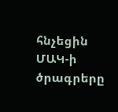հնչեցին ՄԱԿ-ի ծրագրերը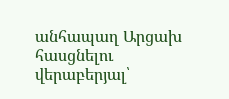անհապաղ Արցախ հասցնելու վերաբերյալ՝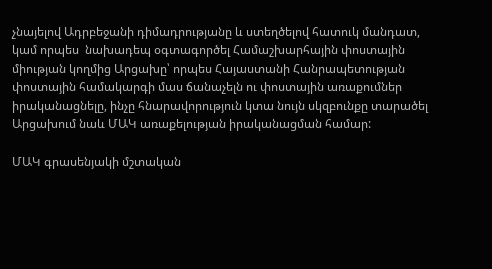չնայելով Ադրբեջանի դիմադրությանը և ստեղծելով հատուկ մանդատ, կամ որպես  նախադեպ օգտագործել Համաշխարհային փոստային միության կողմից Արցախը՝ որպես Հայաստանի Հանրապետության փոստային համակարգի մաս ճանաչելն ու փոստային առաքումներ իրականացնելը, ինչը հնարավորություն կտա նույն սկզբունքը տարածել Արցախում նաև ՄԱԿ առաքելության իրականացման համար:

ՄԱԿ գրասենյակի մշտական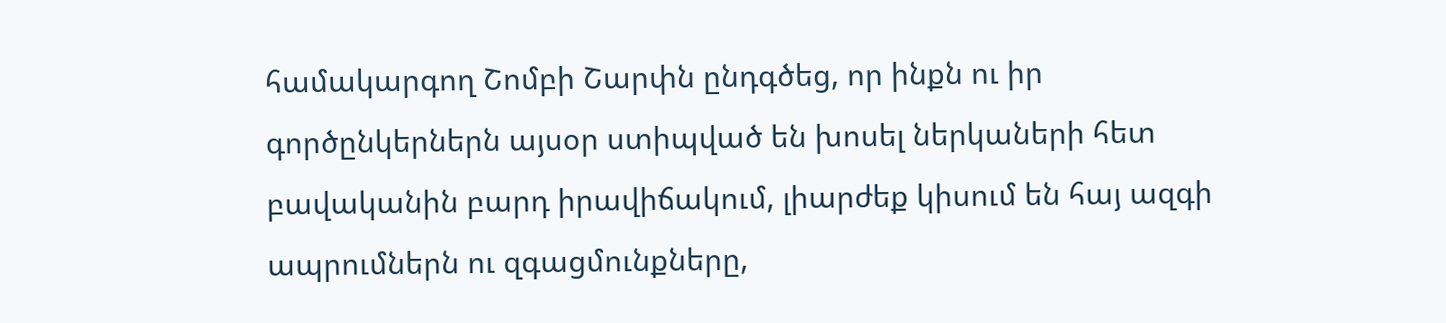համակարգող Շոմբի Շարփն ընդգծեց, որ ինքն ու իր գործընկերներն այսօր ստիպված են խոսել ներկաների հետ բավականին բարդ իրավիճակում, լիարժեք կիսում են հայ ազգի ապրումներն ու զգացմունքները,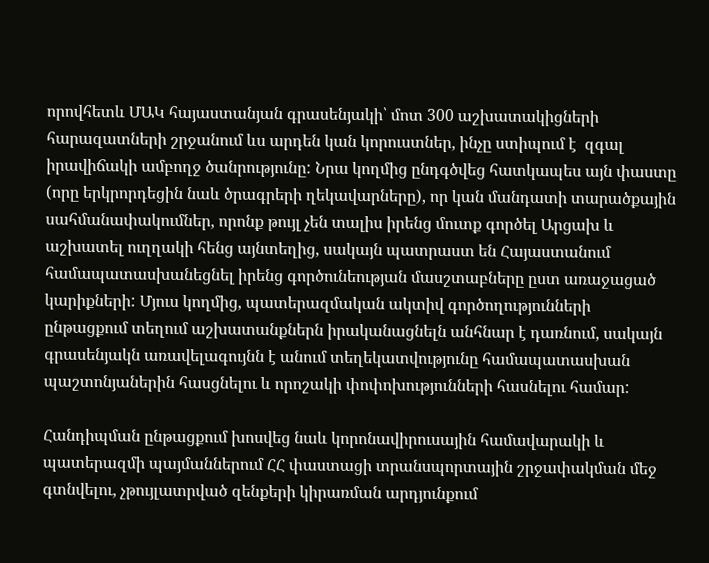որովհետև ՄԱԿ հայաստանյան գրասենյակի՝ մոտ 300 աշխատակիցների հարազատների շրջանում ևս արդեն կան կորուստներ, ինչը ստիպում է  զգալ իրավիճակի ամբողջ ծանրությունը: Նրա կողմից ընդգծվեց հատկապես այն փաստը (որը երկրորդեցին նաև ծրագրերի ղեկավարները), որ կան մանդատի տարածքային սահմանափակումներ, որոնք թույլ չեն տալիս իրենց մուտք գործել Արցախ և աշխատել ուղղակի հենց այնտեղից, սակայն պատրաստ են Հայաստանում համապատասխանեցնել իրենց գործունեության մասշտաբները ըստ առաջացած կարիքների: Մյուս կողմից, պատերազմական ակտիվ գործողությունների ընթացքում տեղում աշխատանքներն իրականացնելն անհնար է դառնում, սակայն գրասենյակն առավելագույնն է անում տեղեկատվությունը համապատասխան պաշտոնյաներին հասցնելու և որոշակի փոփոխությունների հասնելու համար:

Հանդիպման ընթացքում խոսվեց նաև կորոնավիրուսային համավարակի և պատերազմի պայմաններում ՀՀ փաստացի տրանսպորտային շրջափակման մեջ գտնվելու, չթույլատրված զենքերի կիրառման արդյունքում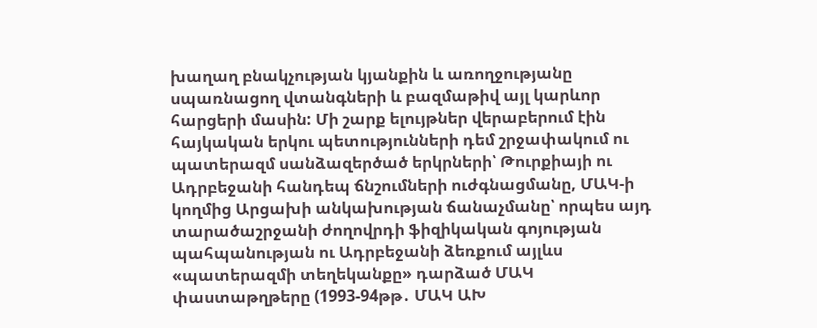խաղաղ բնակչության կյանքին և առողջությանը սպառնացող վտանգների և բազմաթիվ այլ կարևոր հարցերի մասին: Մի շարք ելույթներ վերաբերում էին հայկական երկու պետությունների դեմ շրջափակում ու պատերազմ սանձազերծած երկրների՝ Թուրքիայի ու Ադրբեջանի հանդեպ ճնշումների ուժգնացմանը, ՄԱԿ-ի կողմից Արցախի անկախության ճանաչմանը՝ որպես այդ տարածաշրջանի ժողովրդի ֆիզիկական գոյության պահպանության ու Ադրբեջանի ձեռքում այլևս «պատերազմի տեղեկանքը» դարձած ՄԱԿ փաստաթղթերը (1993-94թթ․ ՄԱԿ ԱԽ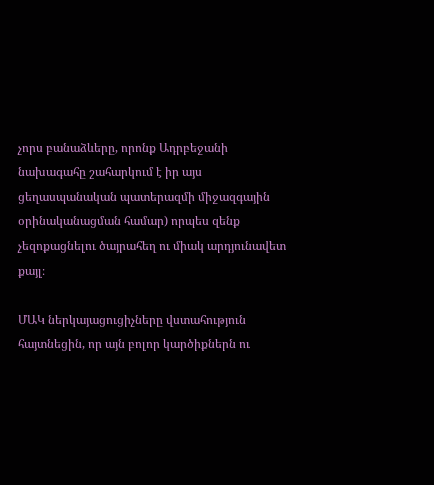չորս բանաձևերը, որոնք Ադրբեջանի նախագահը շահարկում է իր այս ցեղասպանական պատերազմի միջազգային օրինականացման համար) որպես զենք չեզոքացնելու ծայրահեղ ու միակ արդյունավետ քայլ։

ՄԱԿ ներկայացուցիչները վստահություն հայտնեցին, որ այն բոլոր կարծիքներն ու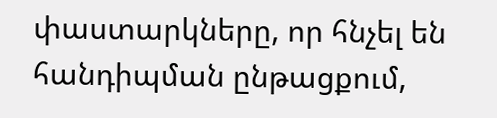փաստարկները, որ հնչել են հանդիպման ընթացքում,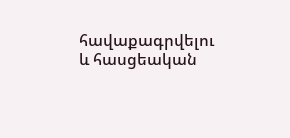հավաքագրվելու և հասցեական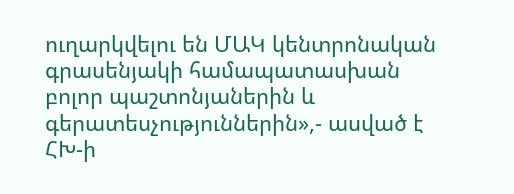ուղարկվելու են ՄԱԿ կենտրոնական գրասենյակի համապատասխան բոլոր պաշտոնյաներին և գերատեսչություններին»,- ասված է ՀԽ-ի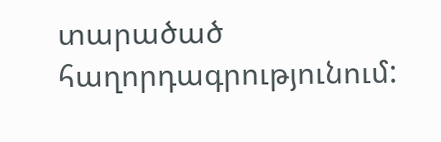տարածած հաղորդագրությունում: